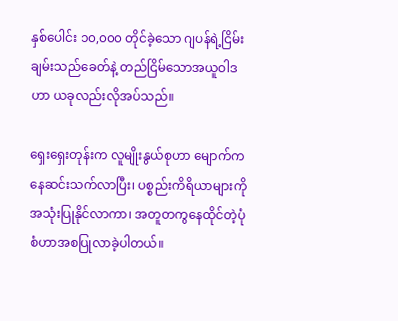နှစ်ပေါင်း ၁၀,၀၀၀ တိုင်ခဲ့သော ဂျပန်ရဲ့ငြိမ်းချမ်းသည်ခေတ်နဲ့ တည်ငြိမ်သောအယူဝါဒဟာ ယခုလည်းလိုအပ်သည်။

ရှေးရှေးတုန်းက လူမျိုးနွယ်စုဟာ မျောက်ကနေဆင်းသက်လာပြီး၊ ပစ္စည်းကိရိယာများကိုအသုံးပြုနိုင်လာကာ၊ အတူတကွနေထိုင်တဲ့ပုံစံဟာအစပြုလာခဲ့ပါတယ်။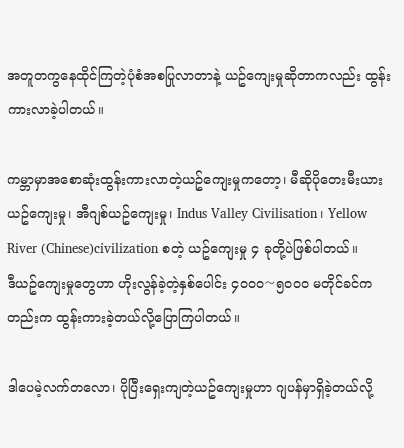အတူတကွနေထိုင်ကြတဲ့ပုံစံအစပြုလာတာနဲ့ ယဥ်ကျေးမှုဆိုတာကလည်း ထွန်းကားလာခဲ့ပါတယ်။

ကမ္ဘာမှာအစောဆုံးထွန်းကားလာတဲ့ယဥ်ကျေးမှုကတော့၊ မီဆိုပိုတေးမီးယားယဥ်ကျေးမှု၊ အီဂျစ်ယဥ်ကျေးမှု၊ Indus Valley Civilisation၊ Yellow River (Chinese)civilization စတဲ့ ယဥ်ကျေးမှု ၄ ခုတို့ပဲဖြစ်ပါတယ်။
ဒီယဥ်ကျေးမှုတွေဟာ ဟိုးလွန်ခဲ့တဲ့နှစ်ပေါင်း ၄၀၀၀〜၅၀၀၀ မတိုင်ခင်ကတည်းက ထွန်းကားခဲ့တယ်လို့ပြောကြပါတယ်။

ဒါပေမဲ့လက်တလော၊ ပိုပြီးရှေးကျတဲ့ယဥ်ကျေးမှုဟာ ဂျပန်မှာရှိခဲ့တယ်လို့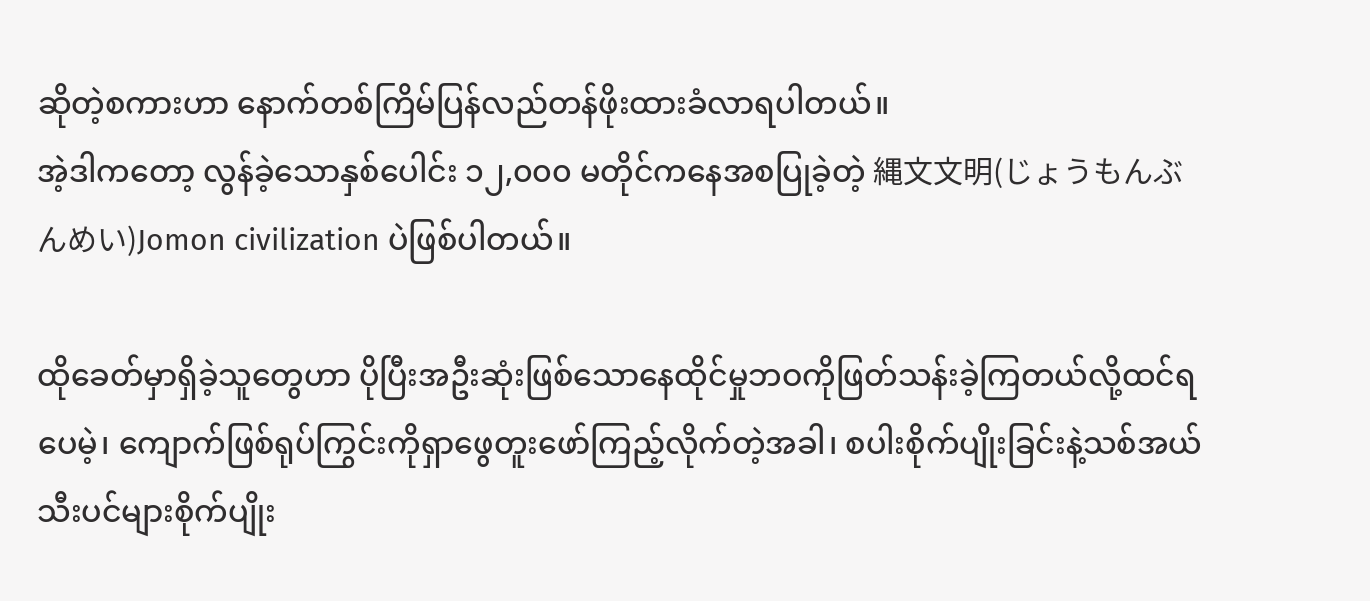ဆိုတဲ့စကားဟာ နောက်တစ်ကြိမ်ပြန်လည်တန်ဖိုးထားခံလာရပါတယ်။
အဲ့ဒါကတော့ လွန်ခဲ့သောနှစ်ပေါင်း ၁၂,၀၀၀ မတိုင်ကနေအစပြုခဲ့တဲ့ 縄文文明(じょうもんぶんめい)Jomon civilization ပဲဖြစ်ပါတယ်။

ထိုခေတ်မှာရှိခဲ့သူတွေဟာ ပိုပြီးအဦးဆုံးဖြစ်သောနေထိုင်မှုဘဝကိုဖြတ်သန်းခဲ့ကြတယ်လို့ထင်ရပေမဲ့၊ ကျောက်ဖြစ်ရုပ်ကြွင်းကိုရှာဖွေတူးဖော်ကြည့်လိုက်တဲ့အခါ၊ စပါးစိုက်ပျိုးခြင်းနဲ့သစ်အယ်သီးပင်များစိုက်ပျိုး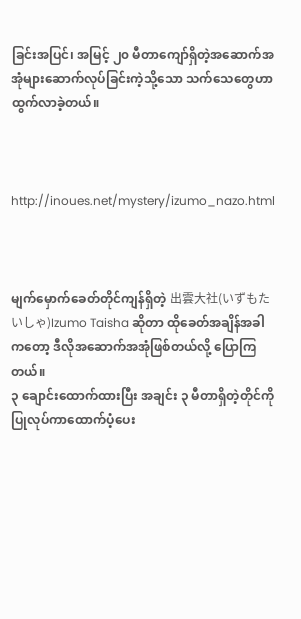ခြင်းအပြင်၊ အမြင့် ၂၀ မီတာကျော်ရှိတဲ့အဆောက်အအုံများဆောက်လုပ်ခြင်းကဲ့သို့သော သက်သေတွေဟာထွက်လာခဲ့တယ်။



http://inoues.net/mystery/izumo_nazo.html



မျက်မှောက်ခေတ်တိုင်ကျန်ရှိတဲ့ 出雲大社(いずもたいしゃ)Izumo Taisha ဆိုတာ ထိုခေတ်အချိန်အခါကတော့ ဒီလိုအဆောက်အအုံဖြစ်တယ်လို့ ပြောကြတယ်။
၃ ချောင်းထောက်ထားပြီး အချင်း ၃ မီတာရှိတဲ့တိုင်ကိုပြုလုပ်ကာထောက်ပံ့ပေး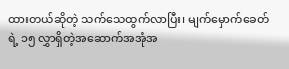ထားတယ်ဆိုတဲ့ သက်သေထွက်လာပြီး၊ မျက်မှောက်ခေတ်ရဲ့ ၁၅ လွှာရှိတဲ့အဆောက်အအုံအ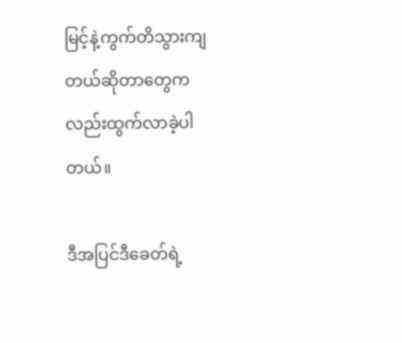မြင့်နဲ့ကွက်တိသွားကျတယ်ဆိုတာတွေကလည်းထွက်လာခဲ့ပါတယ်။

ဒီအပြင်ဒီခေတ်ရဲ့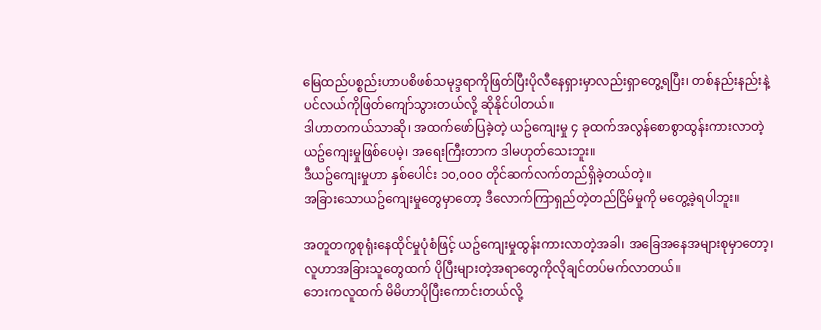မြေထည်ပစ္စည်းဟာပစိဖစ်သမုဒ္ဒရာကိုဖြတ်ပြီးပိုလီနေရှားမှာလည်းရှာတွေ့ရပြီး၊ တစ်နည်းနည်းနဲ့ပင်လယ်ကိုဖြတ်ကျော်သွားတယ်လို့ ဆိုနိုင်ပါတယ်။
ဒါဟာတကယ်သာဆို၊ အထက်ဖော်ပြခဲ့တဲ့ ယဥ်ကျေးမှု ၄ ခုထက်အလွန်စောစွာထွန်းကားလာတဲ့ယဥ်ကျေးမှုဖြစ်ပေမဲ့၊ အရေးကြီးတာက ဒါမဟုတ်သေးဘူး။
ဒီယဥ်ကျေးမှုဟာ နှစ်ပေါင်း ၁၀,၀၀၀ တိုင်ဆက်လက်တည်ရှိခဲ့တယ်တဲ့။
အခြားသောယဥ်ကျေးမှုတွေမှာတော့ ဒီလောက်ကြာရှည်တဲ့တည်ငြိမ်မှုကို မတွေ့ခဲ့ရပါဘူး။

အတူတကွစုရုံးနေထိုင်မှုပုံစံဖြင့် ယဥ်ကျေးမှုထွန်းကားလာတဲ့အခါ၊ အခြေအနေအများစုမှာတော့၊ လူဟာအခြားသူတွေထက် ပိုပြီးများတဲ့အရာတွေကိုလိုချင်တပ်မက်လာတယ်။
ဘေးကလူထက် မိမိဟာပိုပြီးကောင်းတယ်လို့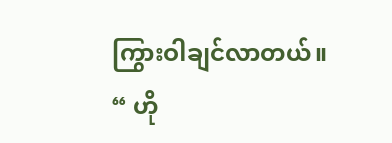ကြွားဝါချင်လာတယ်။
“ ဟို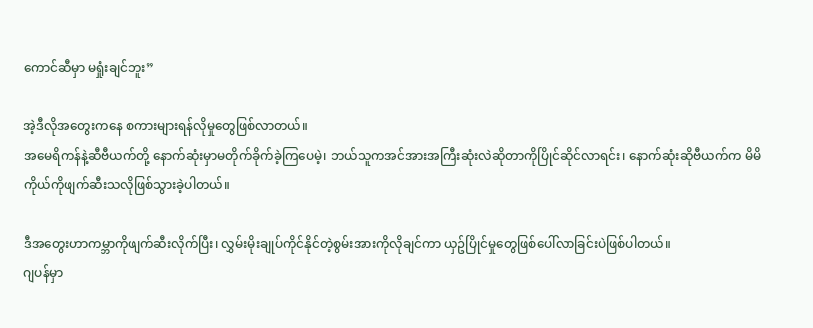ကောင်ဆီမှာ မရှုံးချင်ဘူး”

အဲ့ဒီလိုအတွေးကနေ စကားများရန်လိုမှုတွေဖြစ်လာတယ်။
အမေရိကန်နဲ့ဆီဗီယက်တို့ နောက်ဆုံးမှာမတိုက်ခိုက်ခဲ့ကြပေမဲ့၊ ဘယ်သူကအင်အားအကြီးဆုံးလဲဆိုတာကိုပြိုင်ဆိုင်လာရင်း၊ နောက်ဆုံးဆိုဗီယက်က မိမိကိုယ်ကိုဖျက်ဆီးသလိုဖြစ်သွားခဲ့ပါတယ်။

ဒီအတွေးဟာကမ္ဘာကိုဖျက်ဆီးလိုက်ပြီး၊ လွှမ်းမိုးချုပ်ကိုင်နိုင်တဲ့စွမ်းအားကိုလိုချင်ကာ ယှဥ်ပြိုင်မှုတွေဖြစ်ပေါ်လာခြင်းပဲဖြစ်ပါတယ်။
ဂျပန်မှာ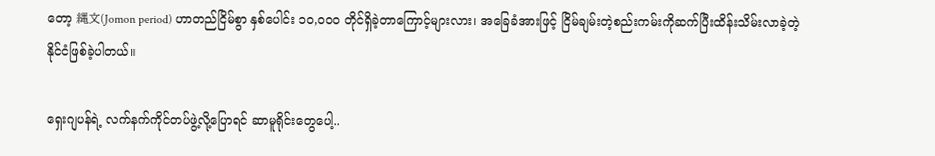တော့ 縄文(Jomon period) ဟာတည်ငြိမ်စွာ နှစ်ပေါင်း ၁၀,၀၀၀ တိုင်ရှိခဲ့တာကြောင့်များလား၊ အခြေခံအားဖြင့် ငြိမ်ချမ်းတဲ့စည်းကမ်းကိုဆက်ပြီးထိန်းသိမ်းလာခဲ့တဲ့ နိုင်ငံဖြစ်ခဲ့ပါတယ်။

ရှေးဂျပန်ရဲ့ လက်နက်ကိုင်တပ်ဖွဲ့လို့ပြောရင် ဆာမူရိုင်းတွေပေါ့..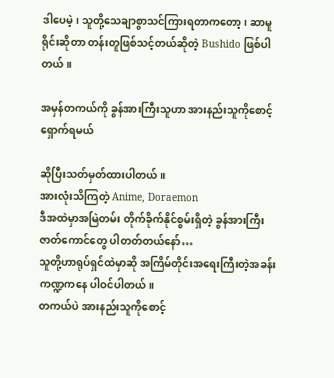ဒါပေမဲ့၊ သူတို့သေချာစွာသင်ကြားရတာကတော့၊ ဆာမူရိုင်းဆိုတာ တန်းတူဖြစ်သင့်တယ်ဆိုတဲ့ Bushido ဖြစ်ပါတယ်။

အမှန်တကယ်ကို ခွန်အားကြီးသူဟာ အားနည်းသူကိုစောင့်ရှောက်ရမယ်

ဆိုပြီးသတ်မှတ်ထားပါတယ်။
အားလုံးသိကြတဲ့ Anime, Doraemon
ဒီအထဲမှာအမြဲတမ်း တိုက်ခိုက်နိုင်စွမ်းရှိတဲ့ ခွန်အားကြီးဇာတ်ကောင်တွေ ပါတတ်တယ်နော်…
သူတို့ဟာရုပ်ရှင်ထဲမှာဆို အကြိမ်တိုင်းအရေးကြီးတဲ့အခန်းကဏ္ဍကနေ ပါဝင်ပါတယ်။
တကယ်ပဲ အားနည်းသူကိုစောင့်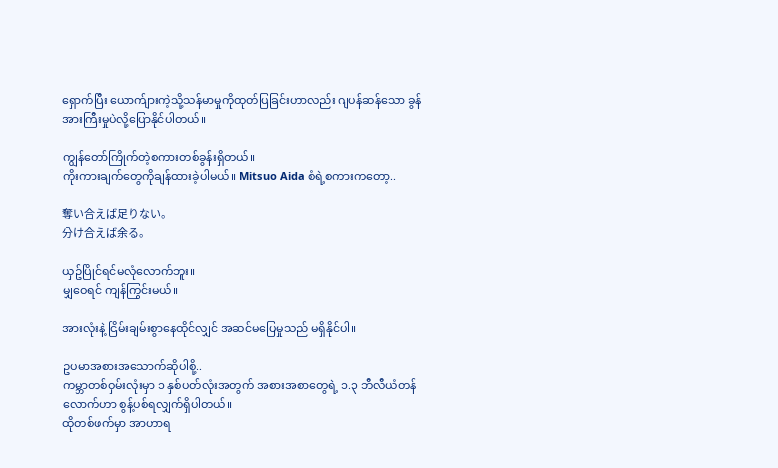ရှောက်ပြီး ယောက်ျားကဲ့သို့သန်မာမှုကိုထုတ်ပြခြင်းဟာလည်း ဂျပန်ဆန်သော ခွန်အားကြီးမှုပဲလို့‌ပြောနိုင်ပါတယ်။

ကျွန်တော်ကြိုက်တဲ့စကားတစ်ခွန်းရှိတယ်။
ကိုးကားချက်တွေကိုချန်ထားခဲ့ပါမယ်။ Mitsuo Aida စံရဲ့စကားကတော့..

奪い合えば足りない。
分け合えば余る。

ယှဥ်ပြိုင်ရင်မလုံလောက်ဘူး။
မျှဝေရင် ကျန်ကြွင်းမယ်။

အားလုံးနဲ့ ငြိမ်းချမ်းစွာနေထိုင်လျှင် အဆင်မပြေမှုသည် မရှိနိုင်ပါ။

ဥပမာအစားအသောက်ဆိုပါစို့..
ကမ္ဘာတစ်ဝှမ်းလုံးမှာ ၁ နှစ်ပတ်လုံးအတွက် အစားအစာတွေရဲ့ ၁.၃ ဘီလီယံတန်လောက်ဟာ စွန့်ပစ်ရလျှက်ရှိပါတယ်။
ထိုတစ်ဖက်မှာ အာဟာရ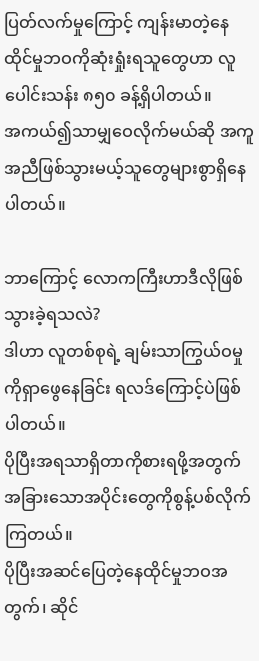ပြတ်လက်မှုကြောင့် ကျန်းမာတဲ့နေထိုင်မှုဘဝကိုဆုံးရှုံးရသူတွေဟာ လူပေါင်းသန်း ၈၅၀ ခန့်ရှိပါတယ်။
အကယ်၍သာမျှဝေလိုက်မယ်ဆို အကူအညီဖြစ်သွားမယ့်သူတွေများစွာရှိနေပါတယ်။

ဘာကြောင့် လောကကြီးဟာဒီလိုဖြစ်သွားခဲ့ရသလဲ?
ဒါဟာ လူတစ်စုရဲ့ ချမ်းသာကြွယ်ဝမှုကိုရှာဖွေနေခြင်း ရလဒ်ကြောင့်ပဲဖြစ်ပါတယ်။
ပိုပြီးအရသာရှိတာကိုစားရဖို့အတွက် အခြားသောအပိုင်းတွေကိုစွန့်ပစ်လိုက်ကြတယ်။
ပိုပြီးအဆင်ပြေတဲ့နေထိုင်မှုဘဝအတွက်၊ ဆိုင်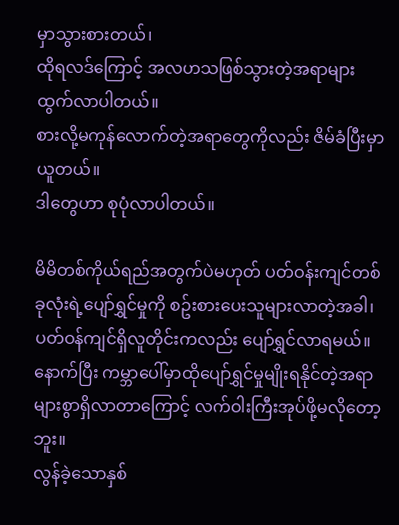မှာသွားစားတယ်၊
ထိုရလဒ်ကြောင့် အလဟသဖြစ်သွားတဲ့အရာများထွက်လာပါတယ်။
စားလို့မကုန်လောက်တဲ့အရာတွေကိုလည်း ဇိမ်ခံပြီးမှာယူတယ်။
ဒါတွေဟာ စုပုံလာပါတယ်။

မိမိတစ်ကိုယ်ရည်အတွက်ပဲမဟုတ် ပတ်ဝန်းကျင်တစ်ခုလုံးရဲ့ပျော်ရွှင်မှုကို စဥ်းစားပေးသူများလာတဲ့အခါ၊ ပတ်ဝန်ကျင်ရှိလူတိုင်းကလည်း ပျော်ရွှင်လာရမယ်။
နောက်ပြီး ကမ္ဘာပေါ်မှာထိုပျော်ရွှင်မှုမျိုးရနိုင်တဲ့အရာ များစွာရှိလာတာကြောင့် လက်ဝါးကြီးအုပ်ဖို့မလိုတော့ဘူး။
လွန်ခဲ့သောနှစ်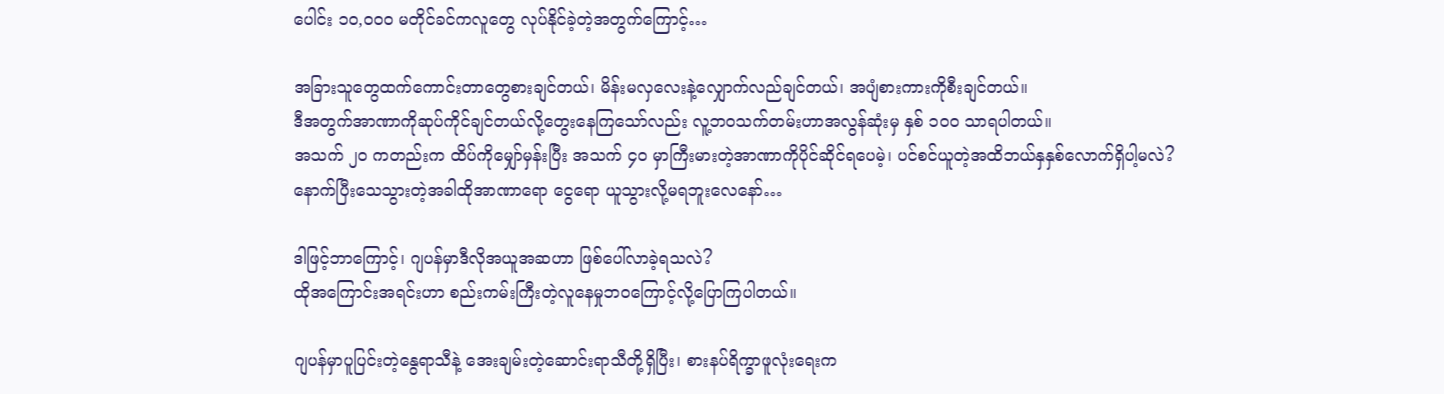ပေါင်း ၁၀,၀၀၀ မတိုင်ခင်ကလူတွေ လုပ်နိုင်ခဲ့တဲ့အတွက်ကြောင့်…

အခြားသူတွေထက်ကောင်းတာတွေစားချင်တယ်၊ မိန်းမလှလေးနဲ့လျှောက်လည်ချင်တယ်၊ အပျံစားကားကိုစီးချင်တယ်။
ဒီအတွက်အာဏာကိုဆုပ်ကိုင်ချင်တယ်လို့တွေးနေကြသော်လည်း လူ့ဘဝသက်တမ်းဟာအလွန်ဆုံးမှ နှစ် ၁၀၀ သာရပါတယ်။
အသက် ၂၀ ကတည်းက ထိပ်ကိုမျှော်မှန်းပြီး အသက် ၄၀ မှာကြီးမားတဲ့အာဏာကိုပိုင်ဆိုင်ရပေမဲ့၊ ပင်စင်ယူတဲ့အထိဘယ်နှနှစ်လောက်ရှိပါ့မလဲ?
နောက်ပြီးသေသွားတဲ့အခါထိုအာဏာရော ငွေရော ယူသွားလို့မရဘူးလေနော်…

ဒါဖြင့်ဘာကြောင့်၊ ဂျပန်မှာဒီလိုအယူအဆဟာ ဖြစ်ပေါ်လာခဲ့ရသလဲ?
ထိုအကြောင်းအရင်းဟာ စည်းကမ်းကြီးတဲ့လူနေမှုဘဝကြောင့်လို့ပြောကြပါတယ်။

ဂျပန်မှာပူပြင်းတဲ့နွေရာသီနဲ့ အေးချမ်းတဲ့ဆောင်းရာသီတို့ရှိပြီး၊ စားနပ်ရိက္ခာဖူလုံးရေးက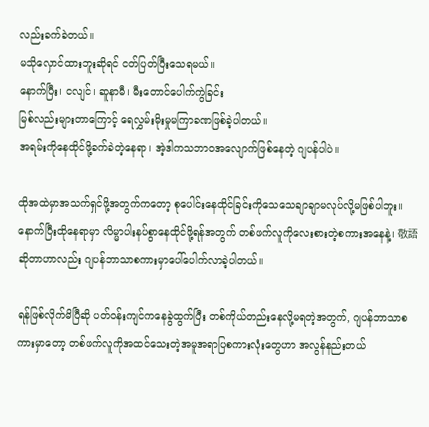လည်းခက်ခဲတယ်။
မသိုလှောင်ထားဘူးဆိုရင် ငတ်ပြတ်ပြီးသေရမယ်။
နောက်ပြီး၊ ငလျင်၊ ဆူနာမီ၊ မီးတောင်ပေါက်ကွဲခြင်း
မြစ်လည်းများတာကြောင့် ရေလွှမ်းမိုးမှုမကြာခဏဖြစ်ခဲ့ပါတယ်။
အရမ်းကိုနေထိုင်ဖို့ခက်ခဲတဲ့နေရာ၊ အဲ့ဒါကသဘာဝအလျောက်ဖြစ်နေတဲ့ ဂျပန်ပါပဲ။

ထိုအထဲမှာအသက်ရှင်ဖို့အတွက်ကတော့ စုပေါင်းနေထိုင်ခြင်းကိုသေသေချာချာမလုပ်လို့မဖြစ်ပါဘူး။
နောက်ပြီးထိုနေရာမှာ လိမ္မာပါးနပ်စွာနေထိုင်ဖို့ရန်အတွက် တစ်ဖက်လူကိုလေးစားတဲ့စကားအနေနဲ့၊ 敬語 ဆိုတာဟာလည်း ဂျပန်ဘာသာစကားမှာပေါ်ပေါက်လာခဲ့ပါတယ်။

ရန်ဖြစ်လိုက်မိပြီဆို ပတ်ဝန်းကျင်ကနေခွဲထွက်ပြီး တစ်ကိုယ်တည်းနေလို့မရတဲ့အတွက်, ဂျပန်ဘာသာစကားမှာတော့ တစ်ဖက်လူကိုအထင်သေးတဲ့အမူအရာပြစကားလုံးတွေဟာ အလွန်နည်းတယ်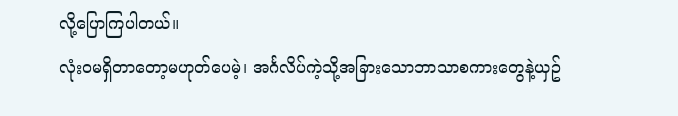လို့ပြောကြပါတယ်။
လုံးဝမရှိတာတော့မဟုတ်ပေမဲ့၊ အင်္ဂလိပ်ကဲ့သို့အခြားသောဘာသာစကားတွေနဲ့ယှဥ်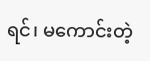ရင်၊ မကောင်းတဲ့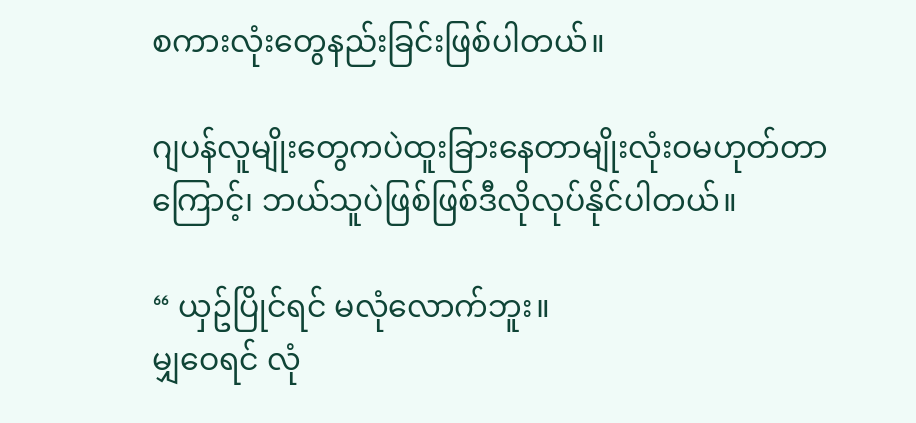စကားလုံးတွေနည်းခြင်းဖြစ်ပါတယ်။

ဂျပန်လူမျိုးတွေကပဲထူးခြားနေတာမျိုးလုံးဝမဟုတ်တာကြောင့်၊ ဘယ်သူပဲဖြစ်ဖြစ်ဒီလိုလုပ်နိုင်ပါတယ်။

“ ယှဥ်ပြိုင်ရင် မလုံလောက်ဘူး။
မျှဝေရင် လုံ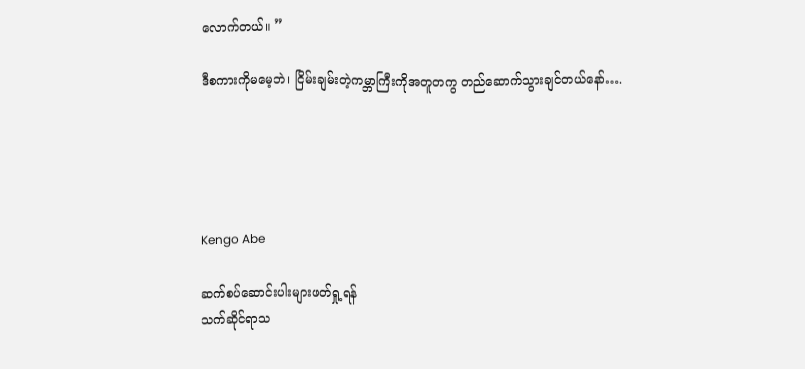လောက်တယ်။ ”

ဒီစကားကိုမမေ့ဘဲ၊ ငြိမ်းချမ်းတဲ့ကမ္ဘာကြီးကိုအတူတကွ တည်ဆောက်သွားချင်တယ်နော်….





Kengo Abe

ဆက်စပ်ဆောင်းပါးများဖတ်ရှု့ရန်
သက်ဆိုင်ရာသ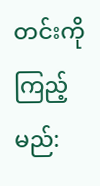တင်းကို ကြည့်မည်: